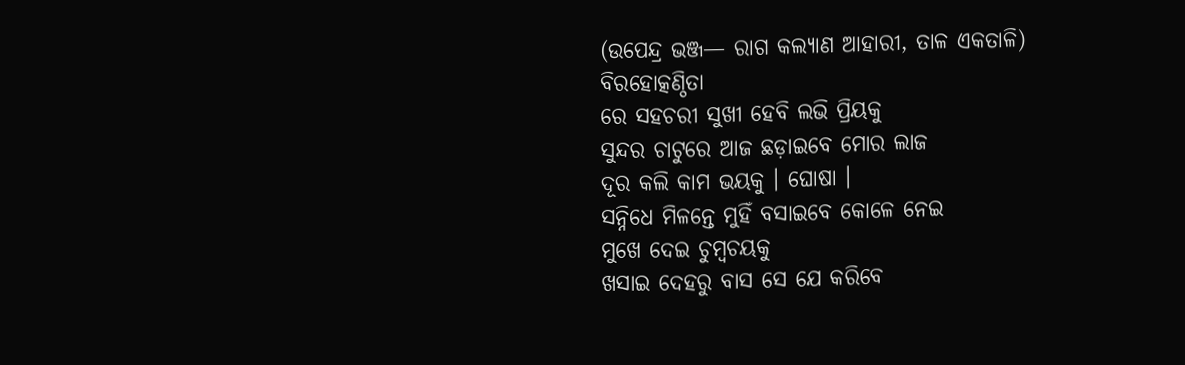(ଉପେନ୍ଦ୍ର ଭଞ୍ଜ— ରାଗ କଲ୍ୟାଣ ଆହାରୀ, ତାଳ ଏକତାଳି)
ବିରହୋତ୍କଣ୍ଠିତା
ରେ ସହଚରୀ ସୁଖୀ ହେବି ଲଭି ପ୍ରିୟକୁ
ସୁନ୍ଦର ଚାଟୁରେ ଆଜ ଛଡ଼ାଇବେ ମୋର ଲାଜ
ଦୂର କଲି କାମ ଭୟକୁ । ଘୋଷା ।
ସନ୍ନିଧେ ମିଳନ୍ତେ ମୁହିଁ ବସାଇବେ କୋଳେ ନେଇ
ମୁଖେ ଦେଇ ଚୁମ୍ବଚୟକୁ
ଖସାଇ ଦେହରୁ ବାସ ସେ ଯେ କରିବେ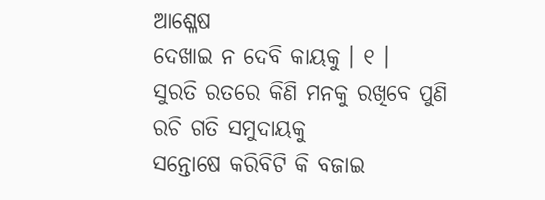ଆଶ୍ଳେଷ
ଦେଖାଇ ନ ଦେବି କାୟକୁ । ୧ ।
ସୁରତି ରତରେ କିଣି ମନକୁ ରଖିବେ ପୁଣି
ରଚି ଗତି ସମୁଦାୟକୁ
ସନ୍ତୋଷେ କରିବିଟି କି ବଜାଇ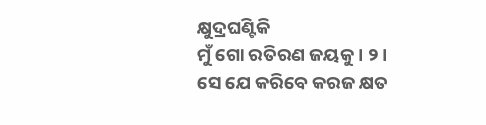କ୍ଷୁଦ୍ରଘଣ୍ଟିକି
ମୁଁ ଗୋ ରତିରଣ ଜୟକୁ । ୨ ।
ସେ ଯେ କରିବେ କରଜ କ୍ଷତ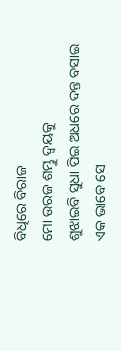ବିଧିରେ ବିରାଜ
ମୋ ଉରଜ ଶମ୍ଭୁ ଦ୍ୱୟକୁ
ଶୁଝାଇବି ସୁଧା ପିଇ ଅଧରେ ଦନ୍ତ ବସାଇ
ଏକ ଭାବେ ସେ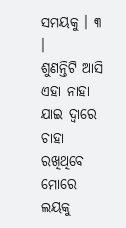ସମୟକୁ । ୩ ।
ଶୁଣନ୍ତିଟି ଆସି ଏହା ନାହା ଯାଇ ଦ୍ୱାରେ ଚାହା
ରଖିଥିବେ ମୋରେ ଲୟକୁ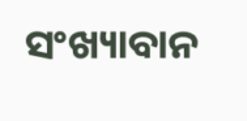ସଂଖ୍ୟାବାନ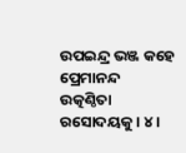ଉପଇନ୍ଦ୍ର ଭଞ୍ଜ କହେ ପ୍ରେମାନନ୍ଦ
ଉତ୍କଣ୍ଠିତା ରସୋଦୟକୁ । ୪ ।